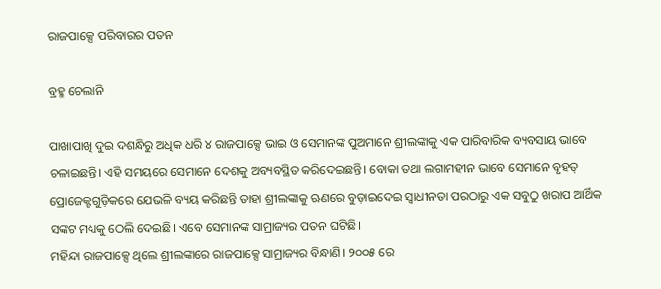ରାଜପାକ୍ସେ ପରିବାରର ପତନ

ବ୍ରହ୍ମ ଚେଲାନି

ପାଖାପାଖି ଦୁଇ ଦଶନ୍ଧିରୁ ଅଧିକ ଧରି ୪ ରାଜପାକ୍ସେ ଭାଇ ଓ ସେମାନଙ୍କ ପୁଅମାନେ ଶ୍ରୀଲଙ୍କାକୁ ଏକ ପାରିବାରିକ ବ୍ୟବସାୟ ଭାବେ ଚଳାଇଛନ୍ତି। ଏହି ସମୟରେ ସେମାନେ ଦେଶକୁ ଅବ୍ୟବସ୍ଥିତ କରିଦେଇଛନ୍ତି। ବୋକା ତଥା ଲଗାମହୀନ ଭାବେ ସେମାନେ ବୃହତ୍‌ ପ୍ରୋଜେକ୍ଟଗୁଡ଼ିକରେ ଯେଭଳି ବ୍ୟୟ କରିଛନ୍ତି ତାହା ଶ୍ରୀଲଙ୍କାକୁ ଋଣରେ ବୁଡ଼ାଇଦେଇ ସ୍ବାଧୀନତା ପରଠାରୁ ଏକ ସବୁଠୁ ଖରାପ ଆର୍ଥିକ ସଙ୍କଟ ମଧ୍ୟକୁ ଠେଲି ଦେଇଛି। ଏବେ ସେମାନଙ୍କ ସାମ୍ରାଜ୍ୟର ପତନ ଘଟିଛି।
ମହିନ୍ଦା ରାଜପାକ୍ସେ ଥିଲେ ଶ୍ରୀଲଙ୍କାରେ ରାଜପାକ୍ସେ ସାମ୍ରାଜ୍ୟର ବିନ୍ଧାଣି। ୨୦୦୫ ରେ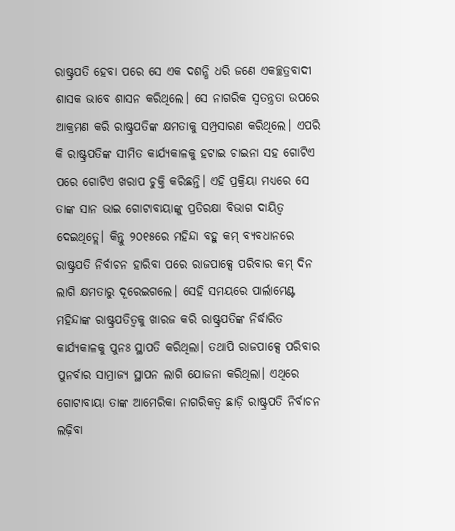ରାଷ୍ଟ୍ରପତି ହେବା ପରେ ସେ ଏକ ଦଶନ୍ଧି ଧରି ଜଣେ ଏକଚ୍ଛତ୍ରବାଦୀ ଶାସକ ଭାବେ ଶାସନ କରିଥିଲେ। ସେ ନାଗରିକ ସ୍ବତନ୍ତ୍ରତା ଉପରେ ଆକ୍ରମଣ କରି ରାଷ୍ଟ୍ରପତିଙ୍କ କ୍ଷମତାକୁ ସମ୍ପ୍ରସାରଣ କରିଥିଲେ। ଏପରି କି ରାଷ୍ଟ୍ରପତିଙ୍କ ସୀମିତ କାର୍ଯ୍ୟକାଳକୁ ହଟାଇ ଚାଇନା ସହ ଗୋଟିଏ ପରେ ଗୋଟିଏ ଖରାପ ଚୁକ୍ତି କରିଛନ୍ତି। ଏହି ପ୍ରକ୍ରିୟା ମଧ୍ୟରେ ସେ ତାଙ୍କ ସାନ ଭାଇ ଗୋଟାବାୟାଙ୍କୁ ପ୍ରତିରକ୍ଷା ବିଭାଗ ଦାୟିତ୍ୱ ଦେଇଥିତ୍ଲେ। କିନ୍ତୁ ୨୦୧୫ରେ ମହିନ୍ଦା ବହୁ କମ୍‌ ବ୍ୟବଧାନରେ ରାଷ୍ଟ୍ରପତି ନିର୍ବାଚନ ହାରିବା ପରେ ରାଜପାକ୍ସେ ପରିବାର କମ୍‌ ଦିନ ଲାଗି କ୍ଷମତାରୁ ଦୂରେଇଗଲେ। ସେହି ସମୟରେ ପାର୍ଲାମେଣ୍ଟ ମହିନ୍ଦାଙ୍କ ରାଷ୍ଟ୍ରପତିତ୍ୱକୁ ଖାରଜ କରି ରାଷ୍ଟ୍ରପତିଙ୍କ ନିର୍ଦ୍ଧାରିତ କାର୍ଯ୍ୟକାଳକୁ ପୁନଃ ସ୍ଥାପତି କରିଥିଲା। ତଥାପି ରାଜପାକ୍ସେ ପରିବାର ପୁନର୍ବାର ସାମ୍ରାଜ୍ୟ ସ୍ଥାପନ ଲାଗି ଯୋଜନା କରିଥିଲା। ଏଥିରେ ଗୋଟାବାୟା ତାଙ୍କ ଆମେରିକା ନାଗରିକତ୍ୱ ଛାଡ଼ି ରାଷ୍ଟ୍ରପତି ନିର୍ବାଚନ ଲଢ଼ିବା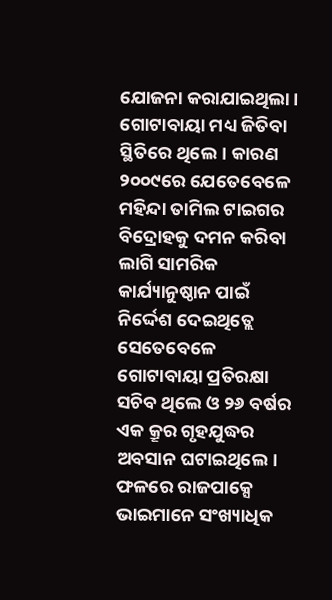ଯୋଜନା କରାଯାଇଥିଲା। ଗୋଟାବାୟା ମଧ୍ୟ ଜିତିବା ସ୍ଥିତିରେ ଥିଲେ। କାରଣ ୨୦୦୯ରେ ଯେତେବେଳେ ମହିନ୍ଦା ତାମିଲ ଟାଇଗର ବିଦ୍ରୋହକୁ ଦମନ କରିବା ଲାଗି ସାମରିକ କାର୍ଯ୍ୟାନୁଷ୍ଠାନ ପାଇଁ ନିର୍ଦ୍ଦେଶ ଦେଇଥିତ୍ଲେ ସେତେବେଳେ ଗୋଟାବାୟା ପ୍ରତିରକ୍ଷା ସଚିବ ଥିଲେ ଓ ୨୬ ବର୍ଷର ଏକ କ୍ରୂର ଗୃହଯୁଦ୍ଧର ଅବସାନ ଘଟାଇଥିଲେ। ଫଳରେ ରାଜପାକ୍ସେ ଭାଇମାନେ ସଂଖ୍ୟାଧିକ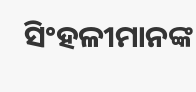ସିଂହଳୀମାନଙ୍କ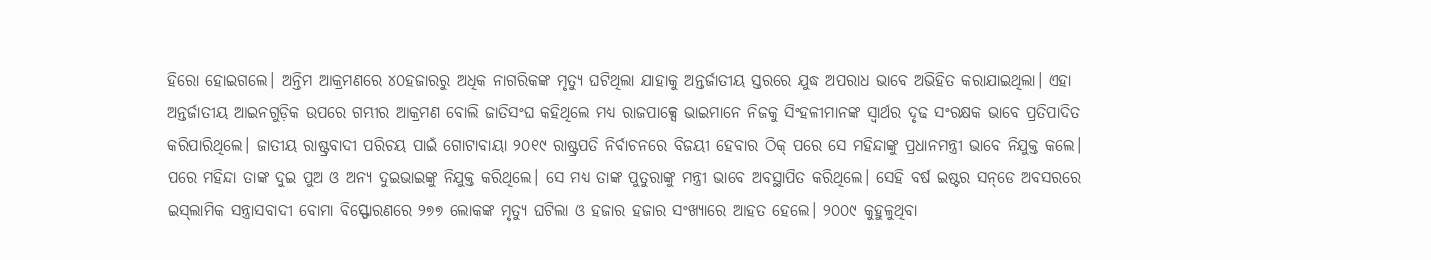ହିରୋ ହୋଇଗଲେ। ଅନ୍ତିମ ଆକ୍ରମଣରେ ୪୦ହଜାରରୁ ଅଧିକ ନାଗରିକଙ୍କ ମୃତ୍ୟୁ ଘଟିଥିଲା ଯାହାକୁ ଅନ୍ତର୍ଜାତୀୟ ସ୍ତରରେ ଯୁଦ୍ଧ ଅପରାଧ ଭାବେ ଅଭିହିତ କରାଯାଇଥିଲା। ଏହା ଅନ୍ତର୍ଜାତୀୟ ଆଇନଗୁଡ଼ିକ ଉପରେ ଗମ୍ଭୀର ଆକ୍ରମଣ ବୋଲି ଜାତିସଂଘ କହିଥିଲେ ମଧ୍ୟ ରାଜପାକ୍ସେ ଭାଇମାନେ ନିଜକୁ ସିଂହଳୀମାନଙ୍କ ସ୍ବାର୍ଥର ଦୃଢ ସଂରକ୍ଷକ ଭାବେ ପ୍ରତିପାଦିତ କରିପାରିଥିଲେ। ଜାତୀୟ ରାଷ୍ଟ୍ରବାଦୀ ପରିଚୟ ପାଇଁ ଗୋଟାବାୟା ୨୦୧୯ ରାଷ୍ଟ୍ରପତି ନିର୍ବାଚନରେ ବିଜୟୀ ହେବାର ଠିକ୍‌ ପରେ ସେ ମହିନ୍ଦାଙ୍କୁ ପ୍ରଧାନମନ୍ତ୍ରୀ ଭାବେ ନିଯୁକ୍ତ କଲେ। ପରେ ମହିନ୍ଦା ତାଙ୍କ ଦୁଇ ପୁଅ ଓ ଅନ୍ୟ ଦୁଇଭାଇଙ୍କୁ ନିଯୁକ୍ତ କରିଥିଲେ। ସେ ମଧ୍ୟ ତାଙ୍କ ପୁତୁରାଙ୍କୁ ମନ୍ତ୍ରୀ ଭାବେ ଅବସ୍ଥାପିତ କରିଥିଲେ। ସେହି ବର୍ଷ ଇଷ୍ଟର ସନ୍‌ଡେ ଅବସରରେ ଇସ୍‌ଲାମିକ ସନ୍ତ୍ରାସବାଦୀ ବୋମା ବିସ୍ଫୋରଣରେ ୨୭୭ ଲୋକଙ୍କ ମୃତ୍ୟୁ ଘଟିଲା ଓ ହଜାର ହଜାର ସଂଖ୍ୟାରେ ଆହତ ହେଲେ। ୨୦୦୯ କୁହୁଳୁଥିବା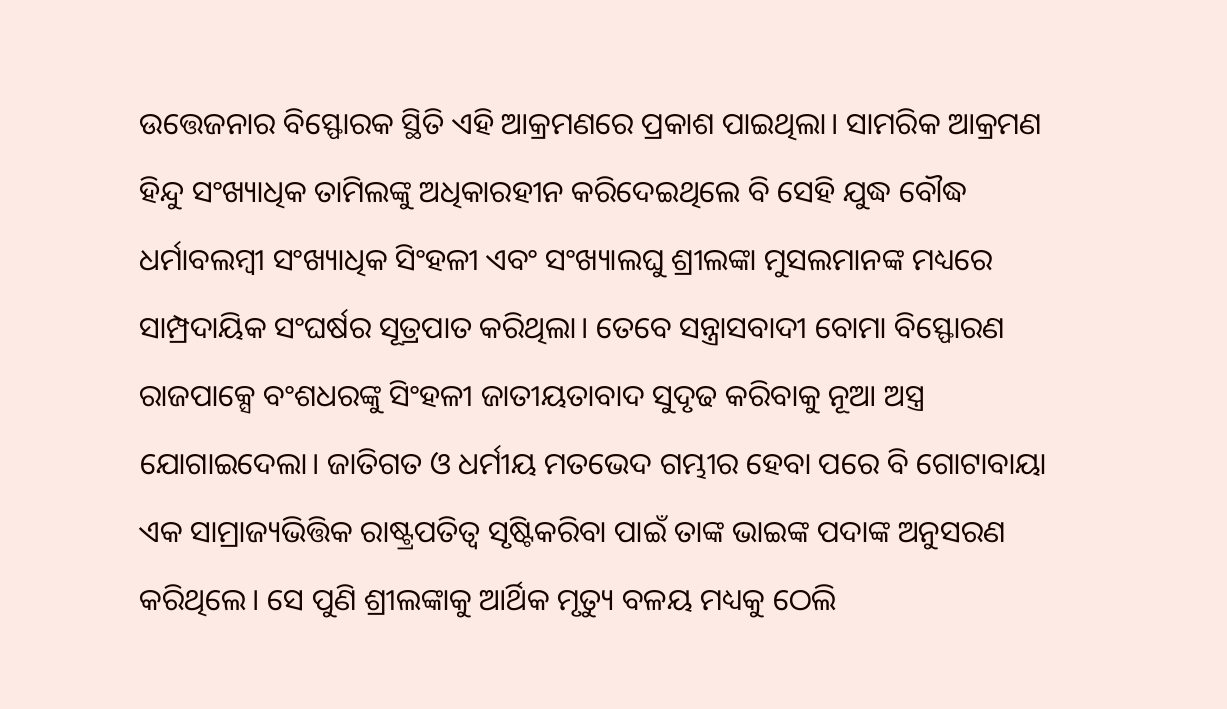ଉତ୍ତେଜନାର ବିସ୍ଫୋରକ ସ୍ଥିତି ଏହି ଆକ୍ରମଣରେ ପ୍ରକାଶ ପାଇଥିଲା। ସାମରିକ ଆକ୍ରମଣ ହିନ୍ଦୁ ସଂଖ୍ୟାଧିକ ତାମିଲଙ୍କୁ ଅଧିକାରହୀନ କରିଦେଇଥିଲେ ବି ସେହି ଯୁଦ୍ଧ ବୌଦ୍ଧ ଧର୍ମାବଲମ୍ବୀ ସଂଖ୍ୟାଧିକ ସିଂହଳୀ ଏବଂ ସଂଖ୍ୟାଲଘୁ ଶ୍ରୀଲଙ୍କା ମୁସଲମାନଙ୍କ ମଧ୍ୟରେ ସାମ୍ପ୍ରଦାୟିକ ସଂଘର୍ଷର ସୂତ୍ରପାତ କରିଥିଲା। ତେବେ ସନ୍ତ୍ରାସବାଦୀ ବୋମା ବିସ୍ଫୋରଣ ରାଜପାକ୍ସେ ବଂଶଧରଙ୍କୁ ସିଂହଳୀ ଜାତୀୟତାବାଦ ସୁଦୃଢ କରିବାକୁ ନୂଆ ଅସ୍ତ୍ର ଯୋଗାଇଦେଲା। ଜାତିଗତ ଓ ଧର୍ମୀୟ ମତଭେଦ ଗମ୍ଭୀର ହେବା ପରେ ବି ଗୋଟାବାୟା ଏକ ସାମ୍ରାଜ୍ୟଭିତ୍ତିକ ରାଷ୍ଟ୍ରପତିତ୍ୱ ସୃଷ୍ଟିକରିବା ପାଇଁ ତାଙ୍କ ଭାଇଙ୍କ ପଦାଙ୍କ ଅନୁସରଣ କରିଥିଲେ। ସେ ପୁଣି ଶ୍ରୀଲଙ୍କାକୁ ଆର୍ଥିକ ମୃତ୍ୟୁ ବଳୟ ମଧ୍ୟକୁ ଠେଲି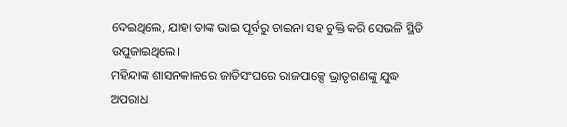ଦେଇଥିଲେ, ଯାହା ତାଙ୍କ ଭାଇ ପୂର୍ବରୁ ଚାଇନା ସହ ଚୁକ୍ତି କରି ସେଭଳି ସ୍ଥିତି ଉପୁଜାଇଥିଲେ।
ମହିନ୍ଦାଙ୍କ ଶାସନକାଳରେ ଜାତିସଂଘରେ ରାଜପାକ୍ସେ ଭ୍ରାତୃଗଣଙ୍କୁ ଯୁଦ୍ଧ ଅପରାଧ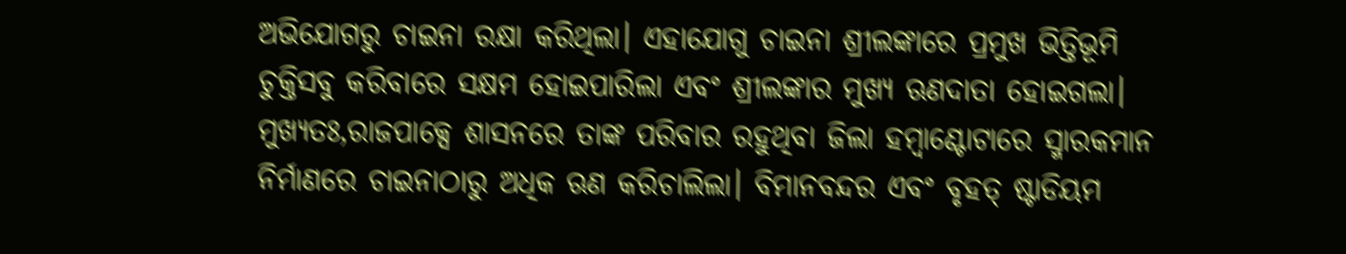ଅଭିଯୋଗରୁ ଚାଇନା ରକ୍ଷା କରିଥିଲା। ଏହାଯୋଗୁ ଚାଇନା ଶ୍ରୀଲଙ୍କାରେ ପ୍ରମୁଖ ଭିତ୍ତିଭୂମି ଚୁକ୍ତିସବୁ କରିବାରେ ସକ୍ଷମ ହୋଇପାରିଲା ଏବଂ ଶ୍ରୀଲଙ୍କାର ମୁଖ୍ୟ ଋଣଦାତା ହୋଇଗଲା। ମୁଖ୍ୟତଃ,ରାଜପାକ୍ସେ ଶାସନରେ ତାଙ୍କ ପରିବାର ରହୁଥିବା ଜିଲା ହମ୍ବାଣ୍ଟୋଟାରେ ସ୍ମାରକମାନ ନିର୍ମାଣରେ ଚାଇନାଠାରୁ ଅଧିକ ଋଣ କରିଚାଲିଲା। ବିମାନବନ୍ଦର ଏବଂ ବୃହତ୍‌ ଷ୍ଟାଡିୟମ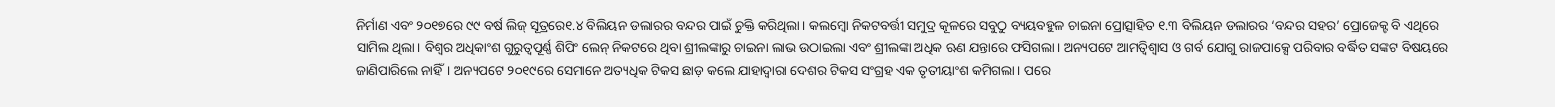ନିର୍ମାଣ ଏବଂ ୨୦୧୭ରେ ୯୯ ବର୍ଷ ଲିଜ୍‌ ସୂତ୍ରରେ୧.୪ ବିଲିୟନ ଡଲାରର ବନ୍ଦର ପାଇଁ ଚୁକ୍ତି କରିଥିଲା। କଲମ୍ବୋ ନିକଟବର୍ତ୍ତୀ ସମୁଦ୍ର କୂଳରେ ସବୁଠୁ ବ୍ୟୟବହୁଳ ଚାଇନା ପ୍ରୋତ୍ସାହିତ ୧.୩ ବିଲିୟନ ଡଲାରର ‘ବନ୍ଦର ସହର’ ପ୍ରୋଜେକ୍ଟ ବି ଏଥିରେ ସାମିଲ ଥିଲା। ବିଶ୍ୱର ଅଧିକାଂଶ ଗୁରୁତ୍ୱପୂର୍ଣ୍ଣ ଶିପିଂ ଲେନ୍‌ ନିକଟରେ ଥିବା ଶ୍ରୀଲଙ୍କାରୁ ଚାଇନା ଲାଭ ଉଠାଇଲା ଏବଂ ଶ୍ରୀଲଙ୍କା ଅଧିକ ଋଣ ଯନ୍ତାରେ ଫସିଗଲା। ଅନ୍ୟପଟେ ଆମତ୍ବିଶ୍ୱାସ ଓ ଗର୍ବ ଯୋଗୁ ରାଜପାକ୍ସେ ପରିବାର ବର୍ଦ୍ଧିତ ସଙ୍କଟ ବିଷୟରେ ଜାଣିପାରିଲେ ନାହିଁ। ଅନ୍ୟପଟେ ୨୦୧୯ରେ ସେମାନେ ଅତ୍ୟଧିକ ଟିକସ ଛାଡ଼ କଲେ ଯାହାଦ୍ୱାରା ଦେଶର ଟିକସ ସଂଗ୍ରହ ଏକ ତୃତୀୟାଂଶ କମିଗଲା। ପରେ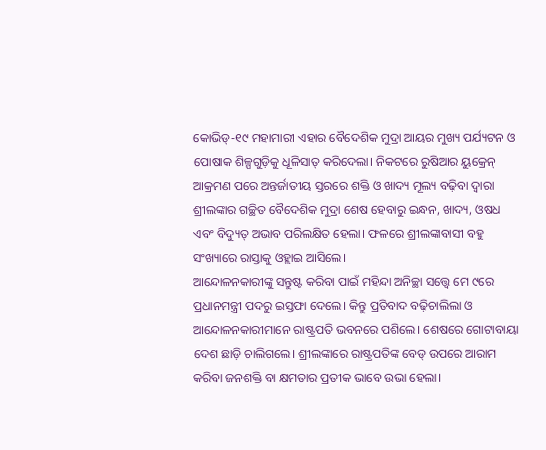କୋଭିଡ୍‌-୧୯ ମହାମାରୀ ଏହାର ବୈଦେଶିକ ମୁଦ୍ରା ଆୟର ମୁଖ୍ୟ ପର୍ଯ୍ୟଟନ ଓ ପୋଷାକ ଶିଳ୍ପଗୁଡ଼ିକୁ ଧୂଳିସାତ୍‌ କରିଦେଲା। ନିକଟରେ ରୁଷିଆର ୟୁକ୍ରେନ୍‌ ଆକ୍ରମଣ ପରେ ଅନ୍ତର୍ଜାତୀୟ ସ୍ତରରେ ଶକ୍ତି ଓ ଖାଦ୍ୟ ମୂଲ୍ୟ ବଢ଼ିବା ଦ୍ୱାରା ଶ୍ରୀଲଙ୍କାର ଗଚ୍ଛିତ ବୈଦେଶିକ ମୁଦ୍ରା ଶେଷ ହେବାରୁ ଇନ୍ଧନ, ଖାଦ୍ୟ, ଓଷଧ ଏବଂ ବିଦ୍ୟୁତ୍‌ ଅଭାବ ପରିଲକ୍ଷିତ ହେଲା। ଫଳରେ ଶ୍ରୀଲଙ୍କାବାସୀ ବହୁ ସଂଖ୍ୟାରେ ରାସ୍ତାକୁ ଓହ୍ଲାଇ ଆସିଲେ।
ଆନ୍ଦୋଳନକାରୀଙ୍କୁ ସନ୍ତୁଷ୍ଟ କରିବା ପାଇଁ ମହିନ୍ଦା ଅନିଚ୍ଛା ସତ୍ତ୍ୱେ ମେ ୯ରେ ପ୍ରଧାନମନ୍ତ୍ରୀ ପଦରୁ ଇସ୍ତଫା ଦେଲେ। କିନ୍ତୁ ପ୍ରତିବାଦ ବଢ଼ିଚାଲିଲା ଓ ଆନ୍ଦୋଳନକାରୀମାନେ ରାଷ୍ଟ୍ରପତି ଭବନରେ ପଶିଲେ। ଶେଷରେ ଗୋଟାବାୟା ଦେଶ ଛାଡ଼ି ଚାଲିଗଲେ। ଶ୍ରୀଲଙ୍କାରେ ରାଷ୍ଟ୍ରପତିଙ୍କ ବେଡ୍‌ ଉପରେ ଆରାମ କରିବା ଜନଶକ୍ତି ବା କ୍ଷମତାର ପ୍ରତୀକ ଭାବେ ଉଭା ହେଲା।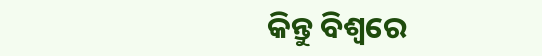କିନ୍ତୁ ବିଶ୍ୱରେ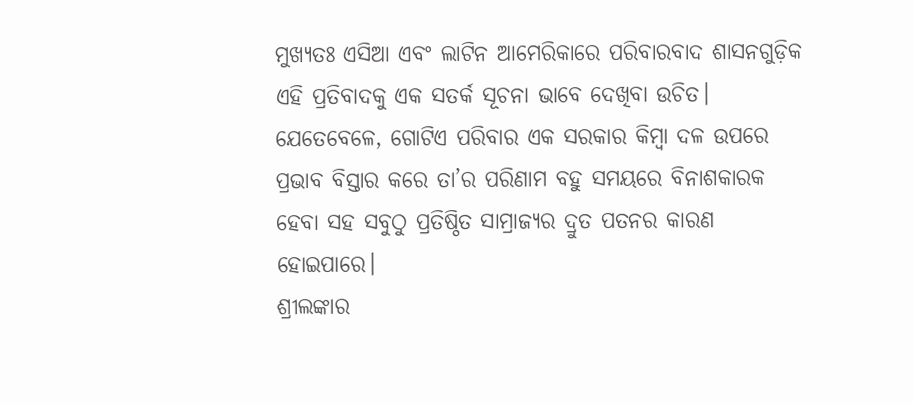ମୁଖ୍ୟତଃ ଏସିଆ ଏବଂ ଲାଟିନ ଆମେରିକାରେ ପରିବାରବାଦ ଶାସନଗୁଡ଼ିକ ଏହି ପ୍ରତିବାଦକୁ ଏକ ସତର୍କ ସୂଚନା ଭାବେ ଦେଖିବା ଉଚିତ। ଯେତେବେଳେ, ଗୋଟିଏ ପରିବାର ଏକ ସରକାର କିମ୍ବା ଦଳ ଉପରେ ପ୍ରଭାବ ବିସ୍ତାର କରେ ତା’ର ପରିଣାମ ବହୁ ସମୟରେ ବିନାଶକାରକ ହେବା ସହ ସବୁଠୁ ପ୍ରତିଷ୍ଠିତ ସାମ୍ରାଜ୍ୟର ଦ୍ରୁତ ପତନର କାରଣ ହୋଇପାରେ।
ଶ୍ରୀଲଙ୍କାର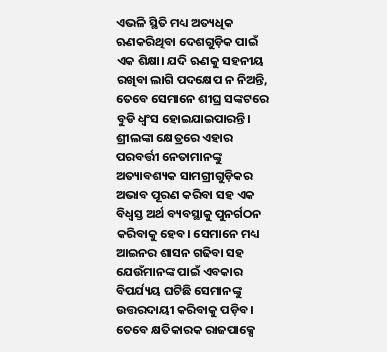ଏଭଳି ସ୍ଥିତି ମଧ୍ୟ ଅତ୍ୟଧିକ ଋଣକରିଥିବା ଦେଶଗୁଡ଼ିକ ପାଇଁ ଏକ ଶିକ୍ଷା। ଯଦି ଋଣକୁ ସହନୀୟ ରଖିବା ଲାଗି ପଦକ୍ଷେପ ନ ନିଅନ୍ତି, ତେବେ ସେମାନେ ଶୀଘ୍ର ସଙ୍କଟରେ ବୁଡି ଧ୍ୱଂସ ହୋଇଯାଇପାରନ୍ତି। ଶ୍ରୀଲଙ୍କା କ୍ଷେତ୍ରରେ ଏହାର ପରବର୍ତ୍ତୀ ନେତାମାନଙ୍କୁ ଅତ୍ୟାବଶ୍ୟକ ସାମଗ୍ରୀଗୁଡ଼ିକର ଅଭାବ ପୂରଣ କରିବା ସହ ଏକ ବିଧ୍ୱସ୍ତ ଅର୍ଥ ବ୍ୟବସ୍ଥାକୁ ପୁନର୍ଗଠନ କରିବାକୁ ହେବ। ସେମାନେ ମଧ୍ୟ ଆଇନର ଶାସନ ଗଢିବା ସହ ଯେଉଁମାନଙ୍କ ପାଇଁ ଏବକାର ବିପର୍ଯ୍ୟୟ ଘଟିଛି ସେମାନଙ୍କୁ ଉତ୍ତରଦାୟୀ କରିବାକୁ ପଡ଼ିବ। ତେବେ କ୍ଷତିକାରକ ରାଜପାକ୍ସେ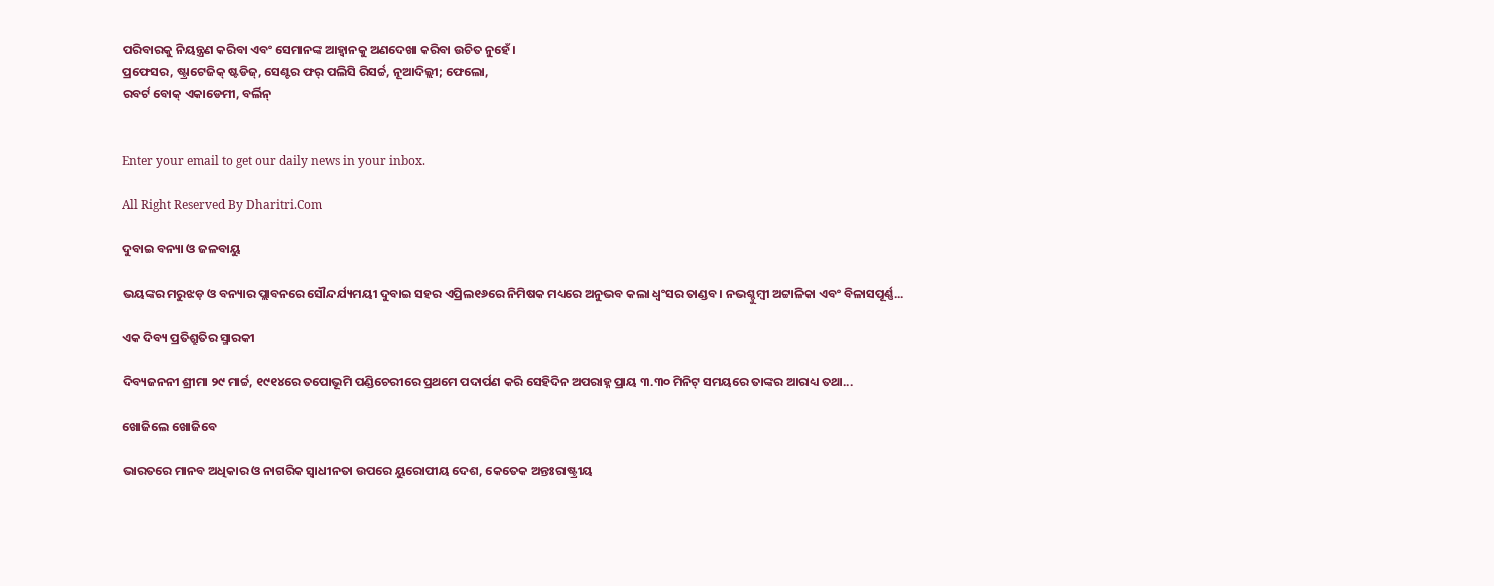ପରିବାରକୁ ନିୟନ୍ତ୍ରଣ କରିବା ଏବଂ ସେମାନଙ୍କ ଆହ୍ବାନକୁ ଅଣଦେଖା କରିବା ଉଚିତ ନୁହେଁ।
ପ୍ରଫେସର, ଷ୍ଟ୍ରାଟେଜିକ୍‌ ଷ୍ଟଡିଜ୍‌, ସେଣ୍ଟର ଫର୍‌ ପଲିସି ରିସର୍ଚ୍ଚ, ନୂଆଦିଲ୍ଲୀ; ଫେଲୋ,
ରବର୍ଟ ବୋକ୍‌ ଏକାଡେମୀ, ବର୍ଲିନ୍‌


Enter your email to get our daily news in your inbox.

All Right Reserved By Dharitri.Com

ଦୁବାଇ ବନ୍ୟା ଓ ଜଳବାୟୁ

ଭୟଙ୍କର ମରୁଝଡ଼ ଓ ବନ୍ୟାର ପ୍ଲାବନରେ ସୌନ୍ଦର୍ଯ୍ୟମୟୀ ଦୁବାଇ ସହର ଏପ୍ରିଲ୧୬ରେ ନିମିଷକ ମଧ୍ୟରେ ଅନୁଭବ କଲା ଧ୍ବଂସର ତାଣ୍ଡବ। ନଭଶ୍ଚୁମ୍ବୀ ଅଟ୍ଟାଳିକା ଏବଂ ବିଳାସପୂର୍ଣ୍ଣ...

ଏକ ଦିବ୍ୟ ପ୍ରତିଶ୍ରୁତିର ସ୍ମାରକୀ

ଦିବ୍ୟଜନନୀ ଶ୍ରୀମା ୨୯ ମାର୍ଚ୍ଚ, ୧୯୧୪ରେ ତପୋଭୂମି ପଣ୍ଡିଚେରୀରେ ପ୍ରଥମେ ପଦାର୍ପଣ କରି ସେହିଦିନ ଅପରାହ୍ନ ପ୍ରାୟ ୩.୩୦ ମିନିଟ୍‌ ସମୟରେ ତାଙ୍କର ଆରାଧ୍ୟ ତଥା...

ଖୋଜିଲେ ଖୋଜିବେ

ଭାରତରେ ମାନବ ଅଧିକାର ଓ ନାଗରିକ ସ୍ବାଧୀନତା ଉପରେ ୟୁରୋପୀୟ ଦେଶ, କେତେକ ଅନ୍ତଃରାଷ୍ଟ୍ରୀୟ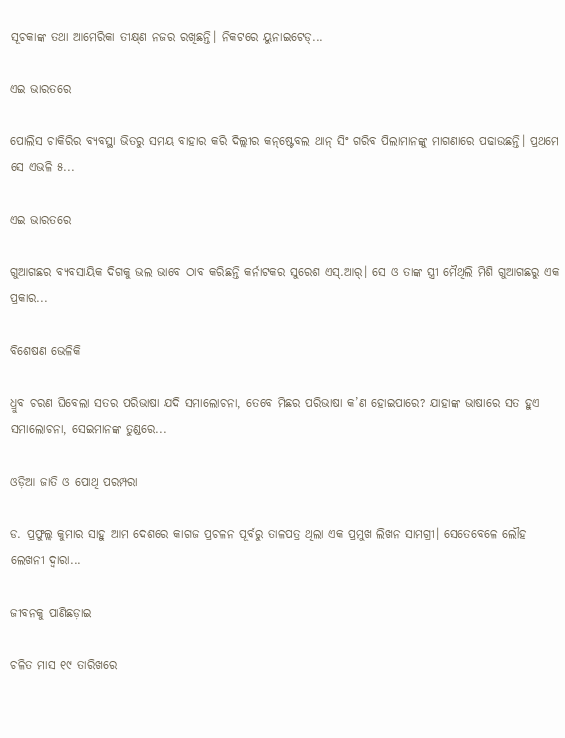ସୂଚକାଙ୍କ ତଥା ଆମେରିକା ତୀକ୍ଷ୍‌ଣ ନଜର ରଖିଛନ୍ତି। ନିକଟରେ ୟୁନାଇଟେଡ୍‌...

ଏଇ ଭାରତରେ

ପୋଲିସ ଚାକିରିର ବ୍ୟବସ୍ଥା ଭିତରୁ ସମୟ ବାହାର କରି ଦିଲ୍ଲୀର କନ୍‌ଷ୍ଟେବଲ ଥାନ୍‌ ସିଂ ଗରିବ ପିଲାମାନଙ୍କୁ ମାଗଣାରେ ପଢାଉଛନ୍ତି। ପ୍ରଥମେ ସେ ଏଭଳି ୫...

ଏଇ ଭାରତରେ

ଗୁଆଗଛର ବ୍ୟବସାୟିକ ଦିଗକୁ ଭଲ ଭାବେ ଠାବ କରିଛନ୍ତି କର୍ନାଟକର ସୁରେଶ ଏସ୍‌.ଆର୍‌। ସେ ଓ ତାଙ୍କ ସ୍ତ୍ରୀ ମୈଥିଲି ମିଶି ଗୁଆଗଛରୁ ଏକ ପ୍ରକାର...

ବିଶେଷଣ ଭେଳିକି

ଧ୍ରୁବ ଚରଣ ଘିବେଲା ସତର ପରିଭାଷା ଯଦି ସମାଲୋଚନା, ତେବେ ମିଛର ପରିଭାଷା କ’ଣ ହୋଇପାରେ? ଯାହାଙ୍କ ଭାଷାରେ ସତ ହୁଏ ସମାଲୋଚନା, ସେଇମାନଙ୍କ ତୁଣ୍ଡରେ...

ଓଡ଼ିଆ ଜାତି ଓ ପୋଥି ପରମ୍ପରା

ଡ. ପ୍ରଫୁଲ୍ଲ କୁମାର ସାହୁ ଆମ ଦେଶରେ କାଗଜ ପ୍ରଚଳନ ପୂର୍ବରୁ ତାଳପତ୍ର ଥିଲା ଏକ ପ୍ରମୁଖ ଲିଖନ ସାମଗ୍ରୀ। ସେତେବେଳେ ଲୌହ ଲେଖନୀ ଦ୍ୱାରା...

ଜୀବନକୁ ପାଣିଛଡ଼ାଇ

ଚଳିତ ମାସ ୧୯ ତାରିଖରେ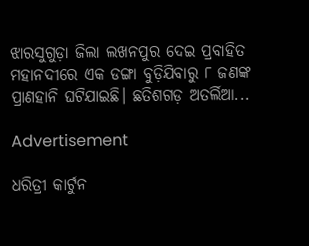ଝାରସୁଗୁଡ଼ା ଜିଲା ଲଖନପୁର ଦେଇ ପ୍ରବାହିତ ମହାନଦୀରେ ଏକ ଡଙ୍ଗା ବୁଡ଼ିଯିବାରୁ ୮ ଜଣଙ୍କ ପ୍ରାଣହାନି ଘଟିଯାଇଛି। ଛତିଶଗଡ଼ ଅତର୍ଲିଆ...

Advertisement

ଧରିତ୍ରୀ କାର୍ଟୁନ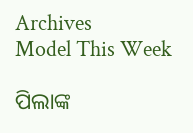Archives
Model This Week

ପିଲାଙ୍କ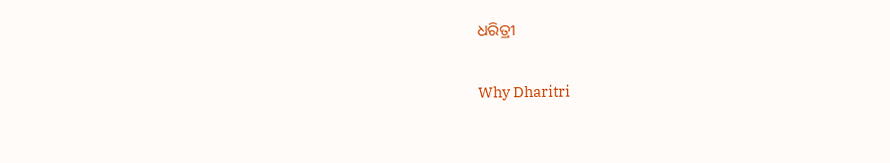ଧରିତ୍ରୀ

Why Dharitri